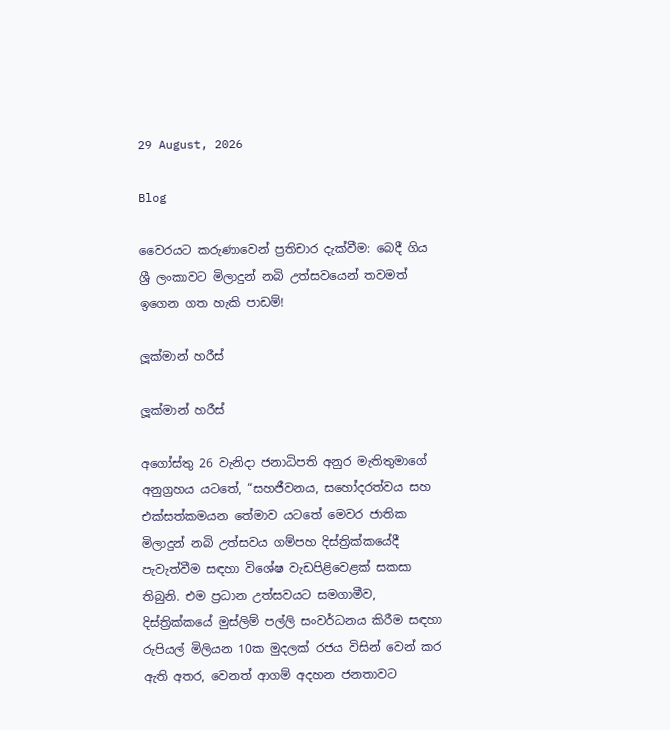29 August, 2026

Blog

වෛරයට කරුණාවෙන් ප්‍රතිචාර දැක්වීම: බෙදී ගිය ශ්‍රී ලංකාවට මිලාදුන් නබි උත්සවයෙන් තවමත් ඉගෙන ගත හැකි පාඩම්!

ලූක්මාන් හරීස්

ලූක්මාන් හරීස්

අගෝස්තු 26 වැනිදා ජනාධිපති අනුර මැතිතුමාගේ අනුග්‍රහය යටතේ, “සහජීවනය, සහෝදරත්වය සහ එක්සත්කමයන තේමාව යටතේ මෙවර ජාතික මිලාදුන් නබි උත්සවය ගම්පහ දිස්ත්‍රික්කයේදී පැවැත්වීම සඳහා විශේෂ වැඩපිළිවෙළක් සකසා තිබුනි. එම ප්‍රධාන උත්සවයට සමගාමීව, දිස්ත්‍රික්කයේ මුස්ලිම් පල්ලි සංවර්ධනය කිරීම සඳහා රුපියල් මිලියන 10ක මුදලක් රජය විසින් වෙන් කර ඇති අතර, වෙනත් ආගම් අදහන ජනතාවට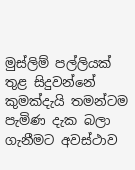මුස්ලිම් පල්ලියක් තුළ සිදුවන්නේ කුමක්දැයි තමන්ටම පැමිණ දැක බලා ගැනීමට අවස්ථාව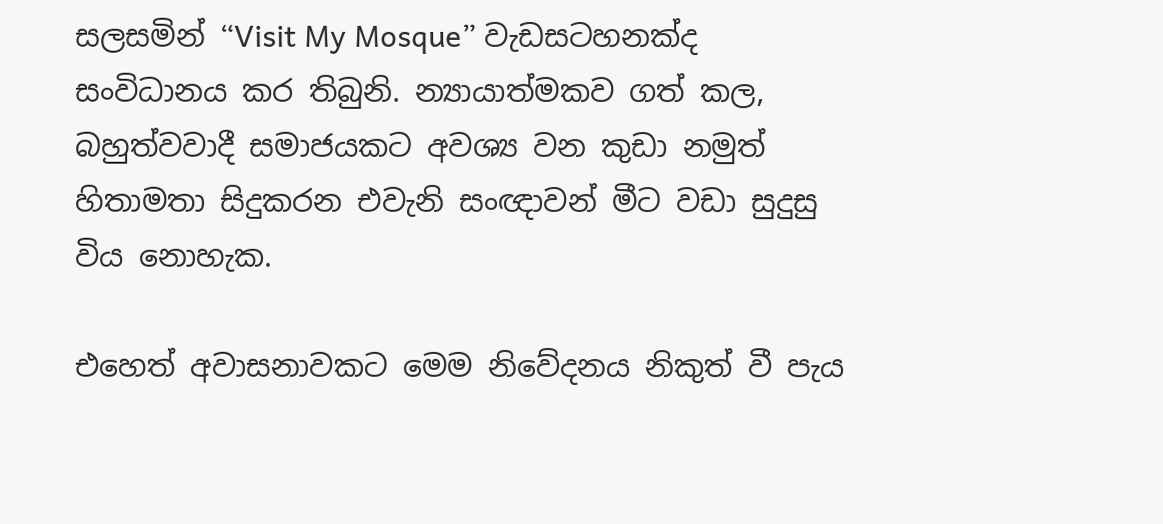සලසමින් “Visit My Mosque” වැඩසටහනක්ද සංවිධානය කර තිබුනි. න්‍යායාත්මකව ගත් කල, බහුත්වවාදී සමාජයකට අවශ්‍ය වන කුඩා නමුත් හිතාමතා සිදුකරන එවැනි සංඥාවන් මීට වඩා සුදුසු විය නොහැක.

එහෙත් අවාසනාවකට මෙම නිවේදනය නිකුත් වී පැය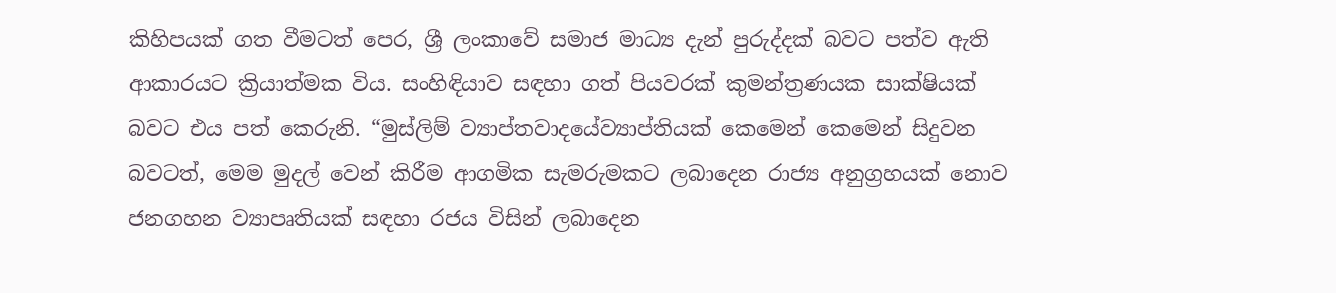කිහිපයක් ගත වීමටත් පෙර, ශ්‍රී ලංකාවේ සමාජ මාධ්‍ය දැන් පුරුද්දක් බවට පත්ව ඇති ආකාරයට ක්‍රියාත්මක විය. සංහිඳියාව සඳහා ගත් පියවරක් කුමන්ත්‍රණයක සාක්ෂියක් බවට එය පත් කෙරුනි. “මුස්ලිම් ව්‍යාප්තවාදයේව්‍යාප්තියක් කෙමෙන් කෙමෙන් සිදුවන බවටත්, මෙම මුදල් වෙන් කිරීම ආගමික සැමරුමකට ලබාදෙන රාජ්‍ය අනුග්‍රහයක් නොව ජනගහන ව්‍යාපෘතියක් සඳහා රජය විසින් ලබාදෙන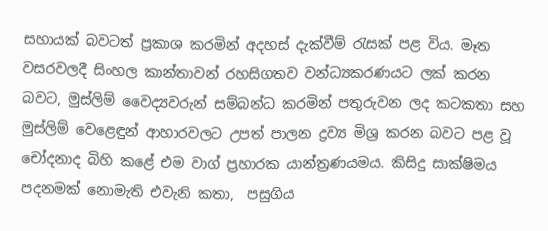සහායක් බවටත් ප්‍රකාශ කරමින් අදහස් දැක්වීම් රැසක් පළ විය. මෑත වසරවලදී සිංහල කාන්තාවන් රහසිගතව වන්ධ්‍යකරණයට ලක් කරන බවට, මුස්ලිම් වෛද්‍යවරුන් සම්බන්ධ කරමින් පතුරුවන ලද කටකතා සහ මුස්ලිම් වෙළෙඳුන් ආහාරවලට උපත් පාලන ද්‍රව්‍ය මිශ්‍ර කරන බවට පළ වූ චෝදනාද බිහි කළේ එම වාග් ප්‍රහාරක යාන්ත්‍රණයමය. කිසිදු සාක්ෂිමය පදනමක් නොමැති එවැනි කතා,  පසුගිය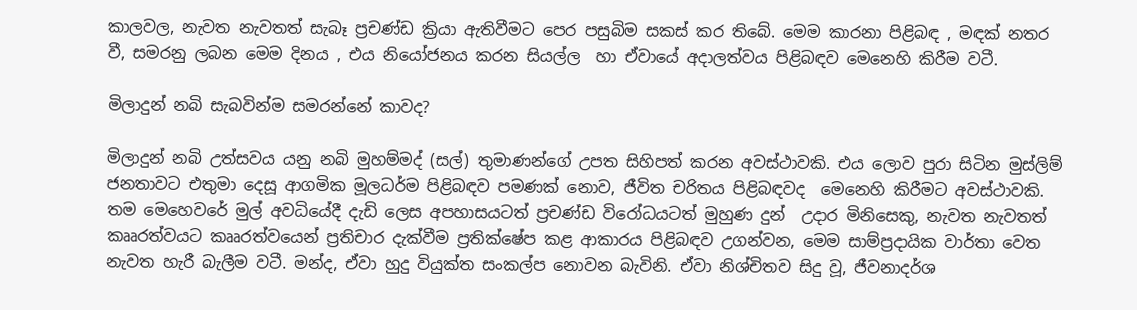කාලවල, නැවත නැවතත් සැබෑ ප්‍රචණ්ඩ ක්‍රියා ඇතිවීමට පෙර පසුබිම සකස් කර තිබේ. මෙම කාරනා පිළිබඳ , මඳක් නතර වී, සමරනු ලබන මෙම දිනය , එය නියෝජනය කරන සියල්ල  හා ඒවායේ අදාලත්වය පිළිබඳව මෙනෙහි කිරීම වටී.

මිලාදුන් නබි සැබවින්ම සමරන්නේ කාවද?

මිලාදුන් නබි උත්සවය යනු නබි මුහම්මද් (සල්) තුමාණන්ගේ උපත සිහිපත් කරන අවස්ථාවකි. එය ලොව පුරා සිටින මුස්ලිම් ජනතාවට එතුමා දෙසූ ආගමික මූලධර්ම පිළිබඳව පමණක් නොව, ජීවිත චරිතය පිළිබඳවද  මෙනෙහි කිරීමට අවස්ථාවකි. තම මෙහෙවරේ මුල් අවධියේදී දැඩි ලෙස අපහාසයටත් ප්‍රචණ්ඩ විරෝධයටත් මුහුණ දුන්  උදාර මිනිසෙකු, නැවත නැවතත් කෲරත්වයට කෲරත්වයෙන් ප්‍රතිචාර දැක්වීම ප්‍රතික්ෂේප කළ ආකාරය පිළිබඳව උගන්වන, මෙම සාම්ප්‍රදායික වාර්තා වෙත නැවත හැරී බැලීම වටී. මන්ද, ඒවා හුදු වියුක්ත සංකල්ප නොවන බැවිනි. ඒවා නිශ්චිතව සිදු වූ, ජීවනාදර්ශ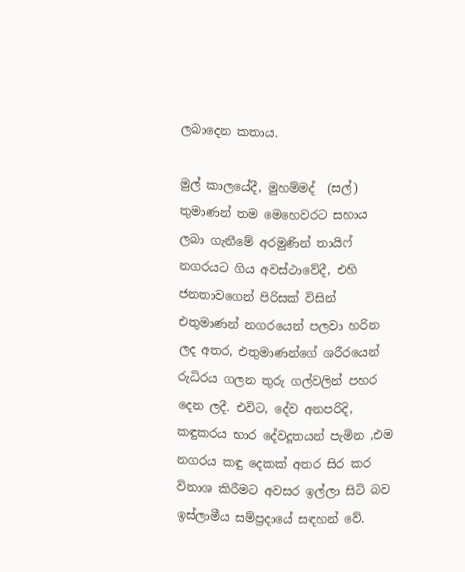ලබාදෙන කතාය.

මුල් කාලයේදී, මුහම්මද්  (සල්) තුමාණන් තම මෙහෙවරට සහාය ලබා ගැනීමේ අරමුණින් තායිෆ් නගරයට ගිය අවස්ථාවේදී, එහි ජනතාවගෙන් පිරිසක් විසින් එතුමාණන් නගරයෙන් පලවා හරින ලද අතර, එතුමාණන්ගේ ශරීරයෙන් රුධිරය ගලන තුරු ගල්වලින් පහර දෙන ලදී. එවිට, දේව අනපරිදි, කඳුකරය භාර දේවදූතයන් පැමින ,එම නගරය කඳු දෙකක් අතර සිර කර විනාශ කිරීමට අවසර ඉල්ලා සිටි බව ඉස්ලාමීය සම්ප්‍රදායේ සඳහන් වේ.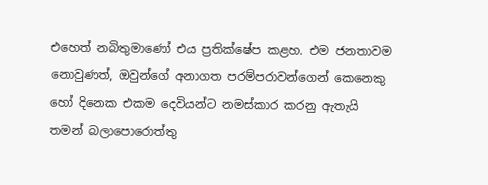එහෙත් නබිතුමාණෝ එය ප්‍රතික්ෂේප කළහ. එම ජනතාවම නොවුණත්, ඔවුන්ගේ අනාගත පරම්පරාවන්ගෙන් කෙනෙකු හෝ දිනෙක එකම දෙවියන්ට නමස්කාර කරනු ඇතැයි තමන් බලාපොරොත්තු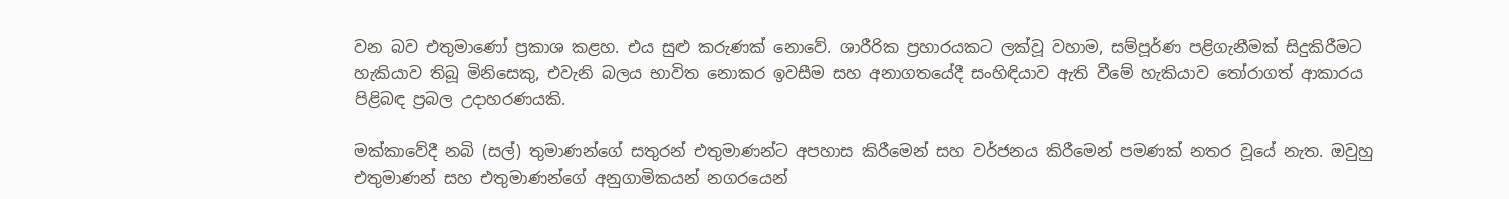වන බව එතුමාණෝ ප්‍රකාශ කළහ. එය සුළු කරුණක් නොවේ. ශාරීරික ප්‍රහාරයකට ලක්වූ වහාම, සම්පූර්ණ පළිගැනීමක් සිදුකිරීමට හැකියාව තිබූ මිනිසෙකු, එවැනි බලය භාවිත නොකර ඉවසීම සහ අනාගතයේදී සංහිඳියාව ඇති වීමේ හැකියාව තෝරාගත් ආකාරය පිළිබඳ ප්‍රබල උදාහරණයකි.

මක්කාවේදී නබි (සල්) තුමාණන්ගේ සතුරන් එතුමාණන්ට අපහාස කිරීමෙන් සහ වර්ජනය කිරීමෙන් පමණක් නතර වූයේ නැත. ඔවුහු එතුමාණන් සහ එතුමාණන්ගේ අනුගාමිකයන් නගරයෙන්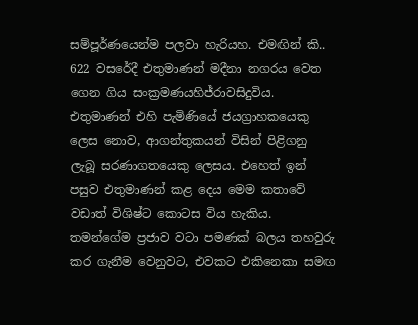සම්පූර්ණයෙන්ම පලවා හැරියහ. එමඟින් කි.. 622 වසරේදී එතුමාණන් මදීනා නගරය වෙත ගෙන ගිය සංක්‍රමණයහිජ්රාවසිදුවිය. එතුමාණන් එහි පැමිණියේ ජයග්‍රාහකයෙකු ලෙස නොව, ආගන්තුකයන් විසින් පිළිගනු ලැබූ සරණාගතයෙකු ලෙසය. එහෙත් ඉන් පසුව එතුමාණන් කළ දෙය මෙම කතාවේ වඩාත් විශිෂ්ට කොටස විය හැකිය. තමන්ගේම ප්‍රජාව වටා පමණක් බලය තහවුරු කර ගැනීම වෙනුවට, එවකට එකිනෙකා සමඟ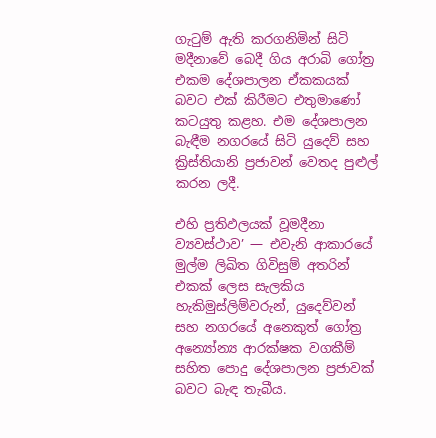ගැටුම් ඇති කරගනිමින් සිටි මදීනාවේ බෙදී ගිය අරාබි ගෝත්‍ර එකම දේශපාලන ඒකකයක් බවට එක් කිරීමට එතුමාණෝ කටයුතු කළහ. එම දේශපාලන බැඳීම නගරයේ සිටි යුදෙව් සහ ක්‍රිස්තියානි ප්‍රජාවන් වෙතද පුළුල් කරන ලදී.

එහි ප්‍රතිඵලයක් වූමදීනා ව්‍යවස්ථාව’ — එවැනි ආකාරයේ මුල්ම ලිඛිත ගිවිසුම් අතරින් එකක් ලෙස සැලකිය හැකිමුස්ලිම්වරුන්, යුදෙව්වන් සහ නගරයේ අනෙකුත් ගෝත්‍ර අන්‍යෝන්‍ය ආරක්ෂක වගකීම් සහිත පොදු දේශපාලන ප්‍රජාවක් බවට බැඳ තැබීය.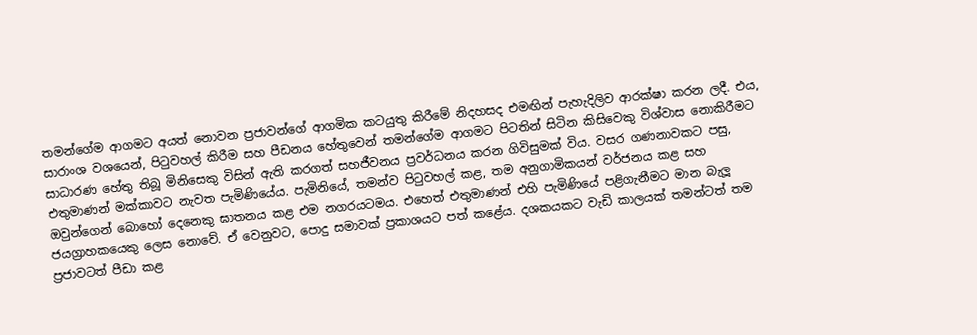තමන්ගේම ආගමට අයත් නොවන ප්‍රජාවන්ගේ ආගමික කටයුතු කිරීමේ නිදහසද එමඟින් පැහැදිලිව ආරක්ෂා කරන ලදී. එය, සාරාංශ වශයෙන්, පිටුවහල් කිරීම සහ පීඩනය හේතුවෙන් තමන්ගේම ආගමට පිටතින් සිටින කිසිවෙකු විශ්වාස නොකිරීමට සාධාරණ හේතු තිබූ මිනිසෙකු විසින් ඇති කරගත් සහජීවනය ප්‍රවර්ධනය කරන ගිවිසුමක් විය. වසර ගණනාවකට පසු, එතුමාණන් මක්කාවට නැවත පැමිණියේය. පැමිනියේ, තමන්ව පිටුවහල් කළ, තම අනුගාමිකයන් වර්ජනය කළ සහ ඔවුන්ගෙන් බොහෝ දෙනෙකු ඝාතනය කළ එම නගරයටමය. එහෙත් එතුමාණන් එහි පැමිණියේ පළිගැනීමට මාන බැලූ ජයග්‍රාහකයෙකු ලෙස නොවේ. ඒ වෙනුවට, පොදු සමාවක් ප්‍රකාශයට පත් කළේය. දශකයකට වැඩි කාලයක් තමන්ටත් තම ප්‍රජාවටත් පීඩා කළ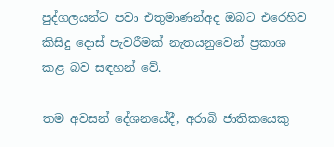පුද්ගලයන්ට පවා එතුමාණන්අද ඔබට එරෙහිව කිසිදු දොස් පැවරීමක් නැතයනුවෙන් ප්‍රකාශ කළ බව සඳහන් වේ.

තම අවසන් දේශනයේදී, අරාබි ජාතිකයෙකු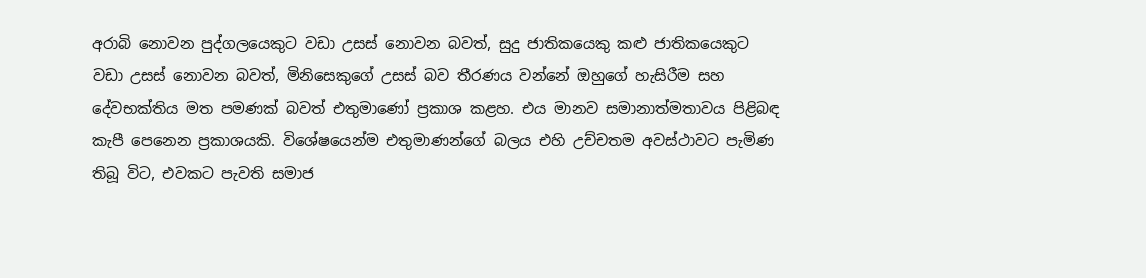අරාබි නොවන පුද්ගලයෙකුට වඩා උසස් නොවන බවත්, සුදු ජාතිකයෙකු කළු ජාතිකයෙකුට වඩා උසස් නොවන බවත්, මිනිසෙකුගේ උසස් බව තීරණය වන්නේ ඔහුගේ හැසිරීම සහ දේවභක්තිය මත පමණක් බවත් එතුමාණෝ ප්‍රකාශ කළහ. එය මානව සමානාත්මතාවය පිළිබඳ කැපී පෙනෙන ප්‍රකාශයකි. විශේෂයෙන්ම එතුමාණන්ගේ බලය එහි උච්චතම අවස්ථාවට පැමිණ තිබූ විට, එවකට පැවති සමාජ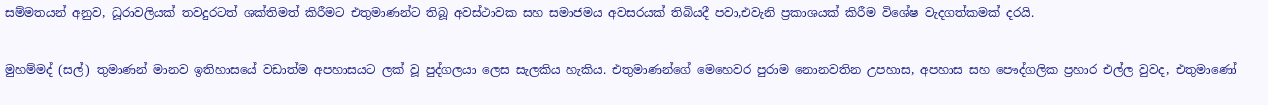සම්මතයන් අනුව, ධූරාවලියක් තවදුරටත් ශක්තිමත් කිරීමට එතුමාණන්ට තිබූ අවස්ථාවක සහ සමාජමය අවසරයක් තිබියදී පවා,එවැනි ප්‍රකාශයක් කිරීම විශේෂ වැදගත්කමක් දරයි.

මුහම්මද් (සල්) තුමාණන් මානව ඉතිහාසයේ වඩාත්ම අපහාසයට ලක් වූ පුද්ගලයා ලෙස සැලකිය හැකිය. එතුමාණන්ගේ මෙහෙවර පුරාම නොනවතින උපහාස, අපහාස සහ පෞද්ගලික ප්‍රහාර එල්ල වුවද, එතුමාණෝ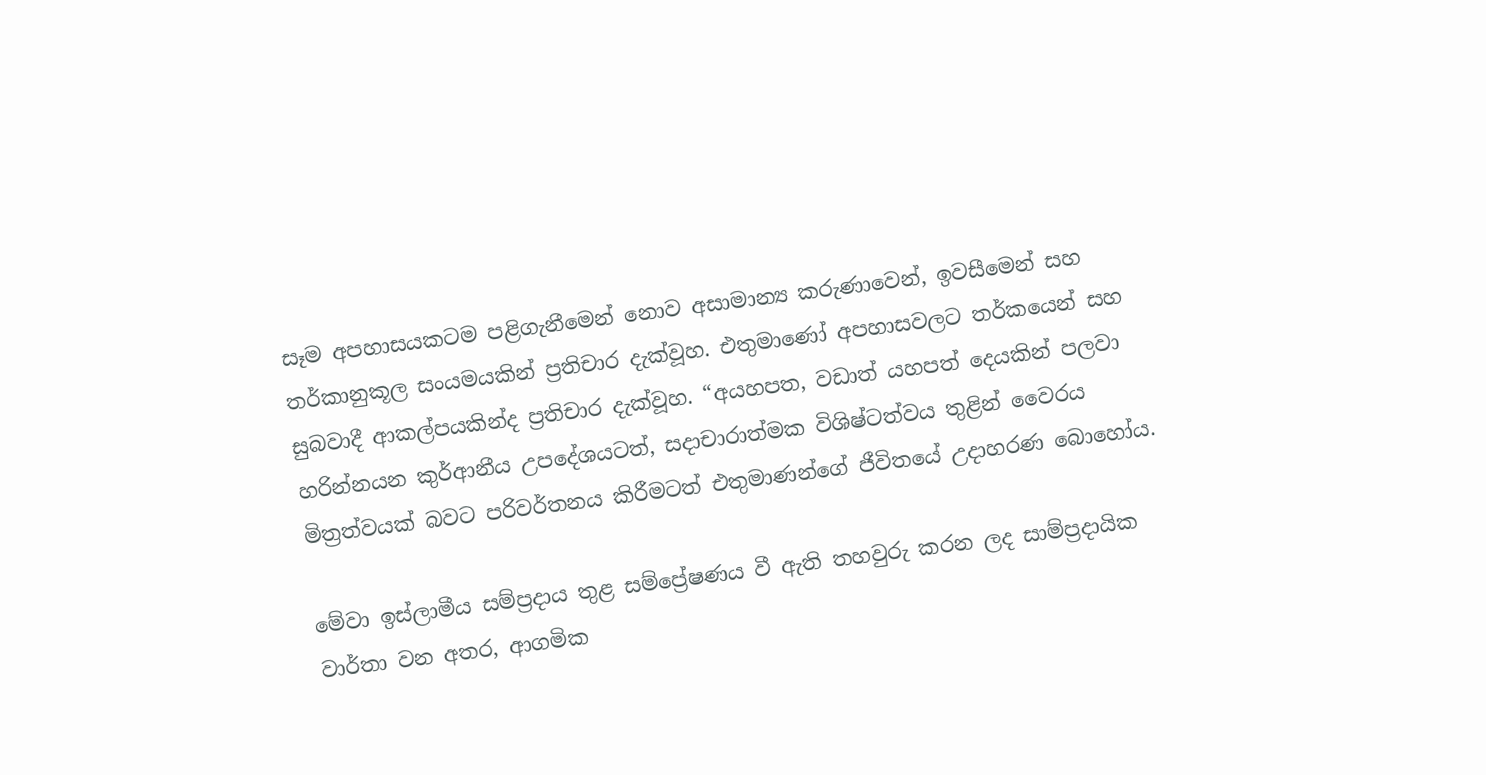සෑම අපහාසයකටම පළිගැනීමෙන් නොව අසාමාන්‍ය කරුණාවෙන්, ඉවසීමෙන් සහ තර්කානුකූල සංයමයකින් ප්‍රතිචාර දැක්වූහ. එතුමාණෝ අපහාසවලට තර්කයෙන් සහ සුබවාදී ආකල්පයකින්ද ප්‍රතිචාර දැක්වූහ. “අයහපත, වඩාත් යහපත් දෙයකින් පලවා හරින්නයන කුර්ආනීය උපදේශයටත්, සදාචාරාත්මක විශිෂ්ටත්වය තුළින් වෛරය මිත්‍රත්වයක් බවට පරිවර්තනය කිරීමටත් එතුමාණන්ගේ ජීවිතයේ උදාහරණ බොහෝය.

මේවා ඉස්ලාමීය සම්ප්‍රදාය තුළ සම්ප්‍රේෂණය වී ඇති තහවුරු කරන ලද සාම්ප්‍රදායික වාර්තා වන අතර, ආගමික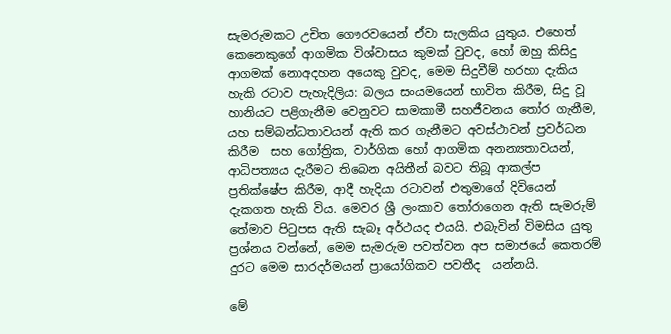සැමරුමකට උචිත ගෞරවයෙන් ඒවා සැලකිය යුතුය. එහෙත් කෙනෙකුගේ ආගමික විශ්වාසය කුමක් වුවද, හෝ ඔහු කිසිදු ආගමක් නොඅදහන අයෙකු වුවද, මෙම සිදුවීම් හරහා දැකිය හැකි රටාව පැහැදිලිය: බලය සංයමයෙන් භාවිත කිරීම, සිදු වූ හානියට පළිගැනීම වෙනුවට සාමකාමී සහජීවනය තෝර ගැනීම, යහ සම්බන්ධතාවයන් ඇති කර ගැනීමට අවස්ථාවන් ප්‍රවර්ධන කිරීම  සහ ගෝත්‍රික, වාර්ගික හෝ ආගමික අනන්‍යතාවයන්, ආධිපත්‍යය දැරීමට තිබෙන අයිතීන් බවට තිබූ ආකල්ප ප්‍රතික්ෂේප කිරීම, ආදී හැදියා රටාවන් එතුමාගේ දිවියෙන් දැකගත හැකි විය. මෙවර ශ්‍රී ලංකාව තෝරාගෙන ඇති සැමරුම් තේමාව පිටුපස ඇති සැබෑ අර්ථයද එයයි. එබැවින් විමසිය යුතු ප්‍රශ්නය වන්නේ, මෙම සැමරුම පවත්වන අප සමාජයේ කෙතරම් දුරට මෙම සාරදර්මයන් ප්‍රායෝගිකව පවතීද  යන්නයි.

මේ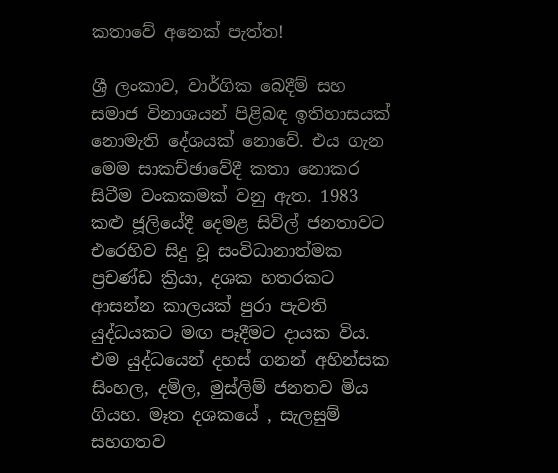කතාවේ අනෙක් පැත්ත!

ශ්‍රී ලංකාව, වාර්ගික බෙදීම් සහ සමාජ විනාශයන් පිළිබඳ ඉතිහාසයක් නොමැති දේශයක් නොවේ. එය ගැන මෙම සාකච්ඡාවේදී කතා නොකර  සිටීම වංකකමක් වනු ඇත. 1983 කළු ජූලියේදී දෙමළ සිවිල් ජනතාවට එරෙහිව සිදු වූ සංවිධානාත්මක ප්‍රචණ්ඩ ක්‍රියා, දශක හතරකට ආසන්න කාලයක් පුරා පැවති යුද්ධයකට මඟ පෑදීමට දායක විය. එම යුද්ධයෙන් දහස් ගනන් අහින්සක සිංහල, දමිල, මුස්ලිම් ජනතව මිය ගියහ. මෑත දශකයේ , සැලසුම් සහගතව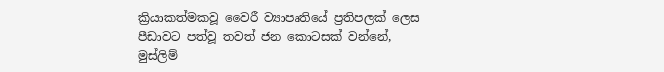ක්‍රියාකත්මකවූ වෛරී ව්‍යාපෘතියේ ප්‍රතිපලක් ලෙස පීඩාවට පත්වූ තවත් ජන කොටසක් වන්නේ,  මුස්ලිම්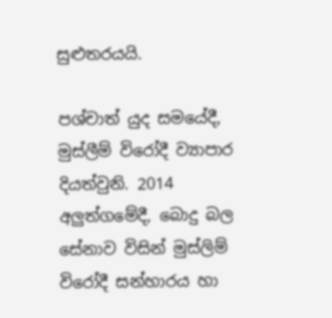සුළුතරයයි.

පශ්චාත් යුද සමයේදී, මුස්ලීම් විරෝදී ව්‍යාපාර දියත්වුනි. 2014 අලුත්ගමේදී, බොදු බල සේනාව විසින් මුස්ලිම් විරෝදී සන්හාරය හා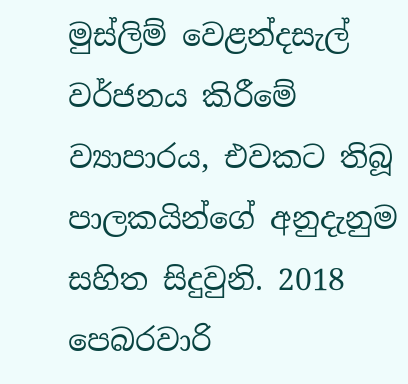මුස්ලිම් වෙළන්දසැල් වර්ජනය කිරීමේ ව්‍යාපාරය, එවකට තිබූ පාලකයින්ගේ අනුදැනුම සහිත සිදුවුනි. 2018 පෙබරවාරි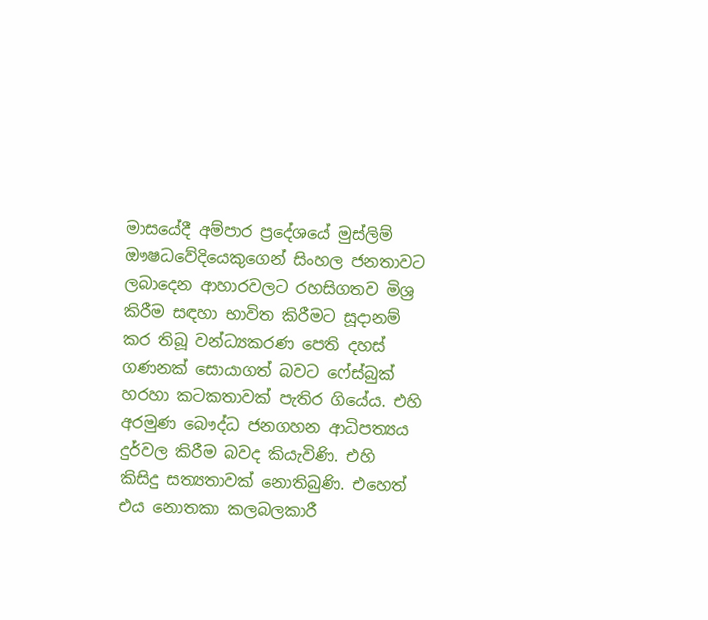මාසයේදී අම්පාර ප්‍රදේශයේ මුස්ලිම් ඖෂධවේදියෙකුගෙන් සිංහල ජනතාවට ලබාදෙන ආහාරවලට රහසිගතව මිශ්‍ර කිරීම සඳහා භාවිත කිරීමට සූදානම් කර තිබූ වන්ධ්‍යකරණ පෙති දහස් ගණනක් සොයාගත් බවට ෆේස්බුක් හරහා කටකතාවක් පැතිර ගියේය. එහි අරමුණ බෞද්ධ ජනගහන ආධිපත්‍යය දුර්වල කිරීම බවද කියැවිණි. එහි කිසිදු සත්‍යතාවක් නොතිබුණි. එහෙත් එය නොතකා කලබලකාරී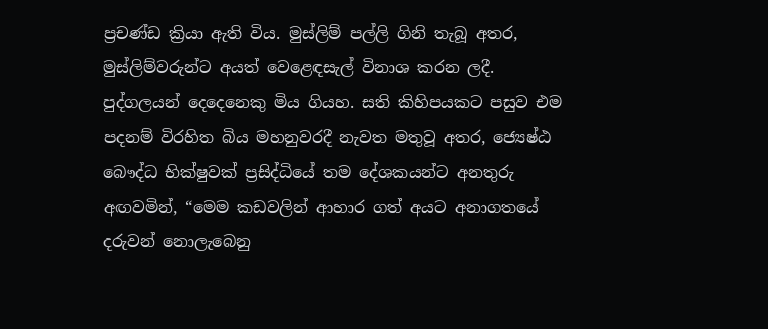ප්‍රචණ්ඩ ක්‍රියා ඇති විය. මුස්ලිම් පල්ලි ගිනි තැබූ අතර, මුස්ලිම්වරුන්ට අයත් වෙළෙඳසැල් විනාශ කරන ලදී. පුද්ගලයන් දෙදෙනෙකු මිය ගියහ. සති කිහිපයකට පසුව එම පදනම් විරහිත බිය මහනුවරදී නැවත මතුවූ අතර, ජ්‍යෙෂ්ඨ බෞද්ධ භික්ෂුවක් ප්‍රසිද්ධියේ තම දේශකයන්ට අනතුරු අඟවමින්, “මෙම කඩවලින් ආහාර ගත් අයට අනාගතයේ දරුවන් නොලැබෙනු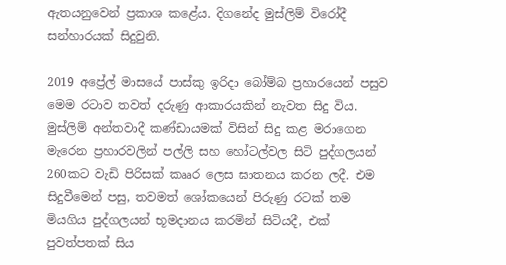ඇතයනුවෙන් ප්‍රකාශ කළේය. දිගනේද මුස්ලිම් විරෝදී සන්හාරයක් සිදුවුනි.

2019 අප්‍රේල් මාසයේ පාස්කු ඉරිදා බෝම්බ ප්‍රහාරයෙන් පසුව මෙම රටාව තවත් දරුණු ආකාරයකින් නැවත සිදු විය. මුස්ලිම් අන්තවාදී කණ්ඩායමක් විසින් සිදු කළ මරාගෙන මැරෙන ප්‍රහාරවලින් පල්ලි සහ හෝටල්වල සිටි පුද්ගලයන් 260කට වැඩි පිරිසක් කෲර ලෙස ඝාතනය කරන ලදී. එම සිදුවීමෙන් පසු, තවමත් ශෝකයෙන් පිරුණු රටක් තම මියගිය පුද්ගලයන් භූමදානය කරමින් සිටියදී, එක් පුවත්පතක් සිය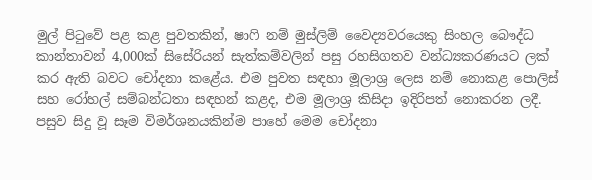මුල් පිටුවේ පළ කළ පුවතකින්, ෂාෆි නම් මුස්ලිම් වෛද්‍යවරයෙකු සිංහල බෞද්ධ කාන්තාවන් 4,000ක් සිසේරියන් සැත්කම්වලින් පසු රහසිගතව වන්ධ්‍යකරණයට ලක් කර ඇති බවට චෝදනා කළේය. එම පුවත සඳහා මූලාශ්‍ර ලෙස නම් නොකළ පොලිස් සහ රෝහල් සම්බන්ධතා සඳහන් කළද, එම මූලාශ්‍ර කිසිදා ඉදිරිපත් නොකරන ලදී. පසුව සිදු වූ සෑම විමර්ශනයකින්ම පාහේ මෙම චෝදනා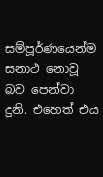සම්පූර්ණයෙන්ම සනාථ නොවූ බව පෙන්වා දුනි. එහෙත් එය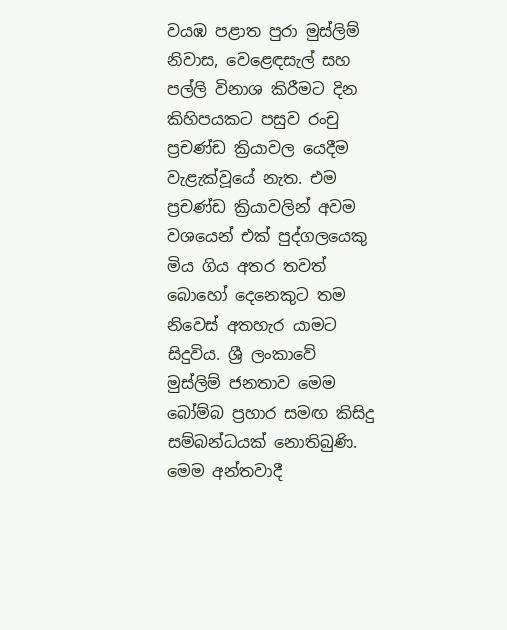වයඹ පළාත පුරා මුස්ලිම් නිවාස, වෙළෙඳසැල් සහ පල්ලි විනාශ කිරීමට දින කිහිපයකට පසුව රංචු ප්‍රචණ්ඩ ක්‍රියාවල යෙදීම වැළැක්වූයේ නැත. එම ප්‍රචණ්ඩ ක්‍රියාවලින් අවම වශයෙන් එක් පුද්ගලයෙකු මිය ගිය අතර තවත් බොහෝ දෙනෙකුට තම නිවෙස් අතහැර යාමට සිදුවිය. ශ්‍රී ලංකාවේ මුස්ලිම් ජනතාව මෙම බෝම්බ ප්‍රහාර සමඟ කිසිදු සම්බන්ධයක් නොතිබුණි. මෙම අන්තවාදී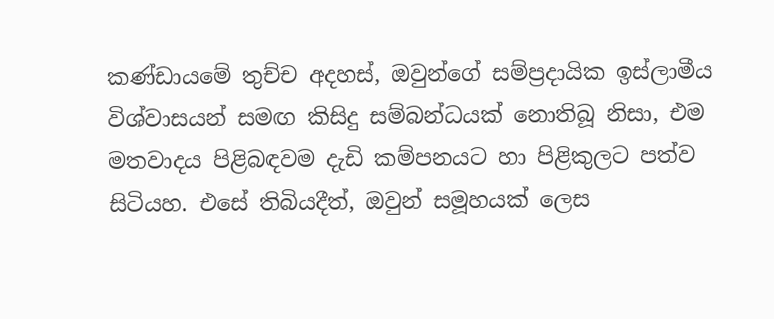කණ්ඩායමේ තුච්ච අදහස්, ඔවුන්ගේ සම්ප්‍රදායික ඉස්ලාමීය විශ්වාසයන් සමඟ කිසිදු සම්බන්ධයක් නොතිබූ නිසා, එම මතවාදය පිළිබඳවම දැඩි කම්පනයට හා පිළිකුලට පත්ව සිටියහ. එසේ තිබියදීත්, ඔවුන් සමූහයක් ලෙස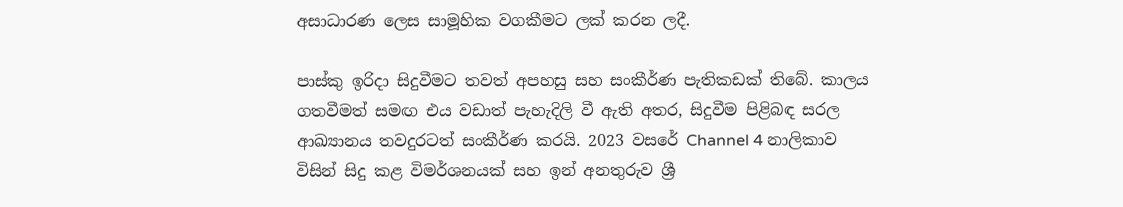අසාධාරණ ලෙස සාමූහික වගකීමට ලක් කරන ලදී.

පාස්කු ඉරිදා සිදුවීමට තවත් අපහසු සහ සංකීර්ණ පැතිකඩක් තිබේ. කාලය ගතවීමත් සමඟ එය වඩාත් පැහැදිලි වී ඇති අතර, සිදුවීම පිළිබඳ සරල ආඛ්‍යානය තවදුරටත් සංකීර්ණ කරයි. 2023 වසරේ Channel 4 නාලිකාව විසින් සිදු කළ විමර්ශනයක් සහ ඉන් අනතුරුව ශ්‍රී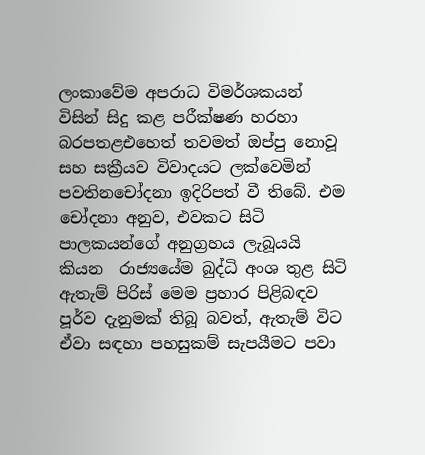ලංකාවේම අපරාධ විමර්ශකයන් විසින් සිදු කළ පරීක්ෂණ හරහා බරපතළඑහෙත් තවමත් ඔප්පු නොවූ සහ සක්‍රීයව විවාදයට ලක්වෙමින් පවතිනචෝදනා ඉදිරිපත් වී තිබේ. එම චෝදනා අනුව, එවකට සිටි පාලකයන්ගේ අනුග්‍රහය ලැබූයයි කියන  රාජ්‍යයේම බුද්ධි අංශ තුළ සිටි ඇතැම් පිරිස් මෙම ප්‍රහාර පිළිබඳව පූර්ව දැනුමක් තිබූ බවත්, ඇතැම් විට ඒවා සඳහා පහසුකම් සැපයීමට පවා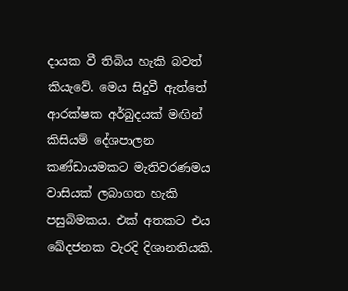දායක වී තිබිය හැකි බවත් කියැවේ. මෙය සිදුවී ඇත්තේ ආරක්ෂක අර්බුදයක් මඟින් කිසියම් දේශපාලන කණ්ඩායමකට මැතිවරණමය වාසියක් ලබාගත හැකි පසුබිමකය. එක් අතකට එය ඛේදජනක වැරදි දිශානතියකි.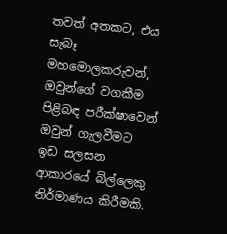තවත් අතකට, එය සැබෑ මහමොලකරුවන්, ඔවුන්ගේ වගකීම පිළිබඳ පරීක්ෂාවෙන් ඔවුන් ගැලවීමට ඉඩ සලසන ආකාරයේ බිල්ලෙකු නිර්මාණය කිරීමකි.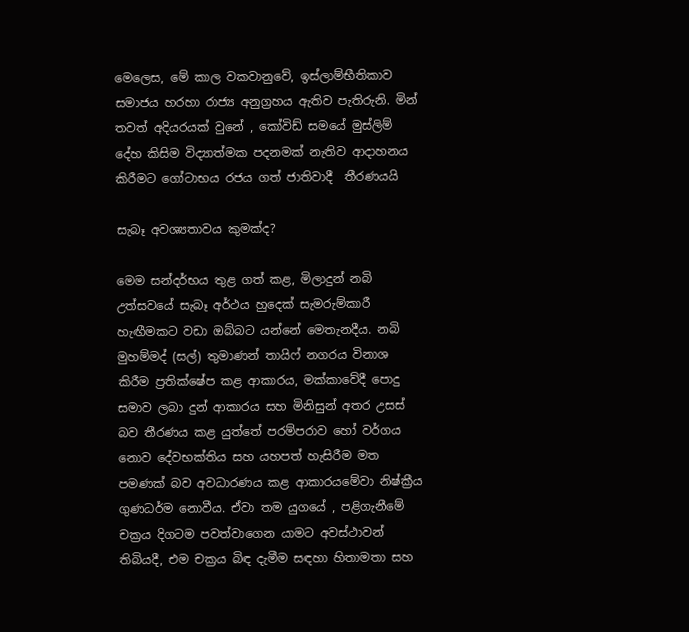මෙලෙස, මේ කාල වකවානුවේ, ඉස්ලාම්භීතිකාව සමාජය හරහා රාජ්‍ය අනුග්‍රහය ඇතිව පැතිරුනි. මින් තවත් අදියරයක් වුනේ , කෝවිඩ් සමයේ මුස්ලිම් දේහ කිසිම විද්‍යාත්මක පදනමක් නැතිව ආදාහනය කිරීමට ගෝටාභය රජය ගත් ජාතිවාදී  තීරණයයි

සැබෑ අවශ්‍යතාවය කුමක්ද?

මෙම සන්දර්භය තුළ ගත් කළ, මිලාදුන් නබි උත්සවයේ සැබෑ අර්ථය හුදෙක් සැමරුම්කාරී හැඟීමකට වඩා ඔබ්බට යන්නේ මෙතැනදීය. නබි මුහම්මද් (සල්) තුමාණන් තායිෆ් නගරය විනාශ කිරීම ප්‍රතික්ෂේප කළ ආකාරය, මක්කාවේදී පොදු සමාව ලබා දුන් ආකාරය සහ මිනිසුන් අතර උසස් බව තීරණය කළ යුත්තේ පරම්පරාව හෝ වර්ගය නොව දේවභක්තිය සහ යහපත් හැසිරීම මත පමණක් බව අවධාරණය කළ ආකාරයමේවා නිෂ්ක්‍රීය ගුණධර්ම නොවීය. ඒවා තම යුගයේ , පළිගැනීමේ චක්‍රය දිගටම පවත්වාගෙන යාමට අවස්ථාවන් තිබියදී, එම චක්‍රය බිඳ දැමීම සඳහා හිතාමතා සහ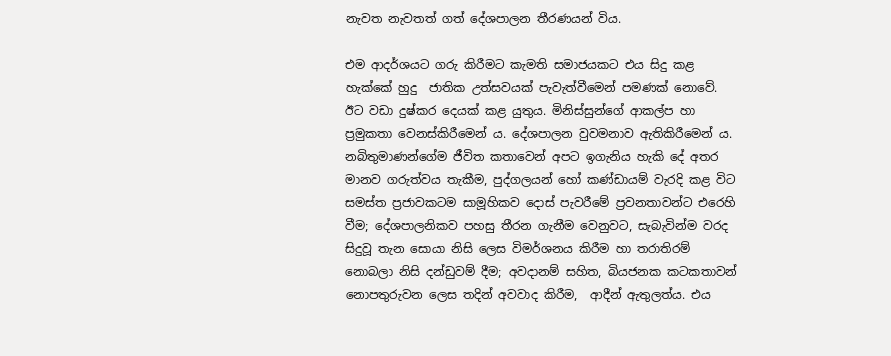නැවත නැවතත් ගත් දේශපාලන තීරණයන් විය.

එම ආදර්ශයට ගරු කිරීමට කැමති සමාජයකට එය සිදු කළ හැක්කේ හුදු  ජාතික උත්සවයක් පැවැත්වීමෙන් පමණක් නොවේ. ඊට වඩා දුෂ්කර දෙයක් කළ යුතුය. මිනිස්සුන්ගේ ආකල්ප හා ප්‍රමුකතා වෙනස්කිරීමෙන්‍ ය. දේශපාලන වුවමනාව ඇතිකිරීමෙන්‍ ය. නබිතුමාණන්ගේම ජීවිත කතාවෙන් අපට ඉගැනිය හැකි දේ අතර මානව ගරුත්වය තැකීම, පුද්ගලයන් හෝ කණ්ඩායම් වැරදි කළ විට සමස්ත ප්‍රජාවකටම සාමූහිකව දොස් පැවරීමේ ප්‍රවනතාවන්ට එරෙහි වීම; දේශපාලනිකව පහසු තීරන ගැනීම වෙනුවට, සැබැවින්ම වරද සිදුවූ තැන සොයා නිසි ලෙස විමර්ශනය කිරීම හා තරාතිරම් නොබලා නිසි දන්ඩුවම් දීම; අවදානම් සහිත, බියජනක කටකතාවන් නොපතුරුවන ලෙස තදින් අවවාද කිරීම,  ආදීන් ඇතුලත්ය. එය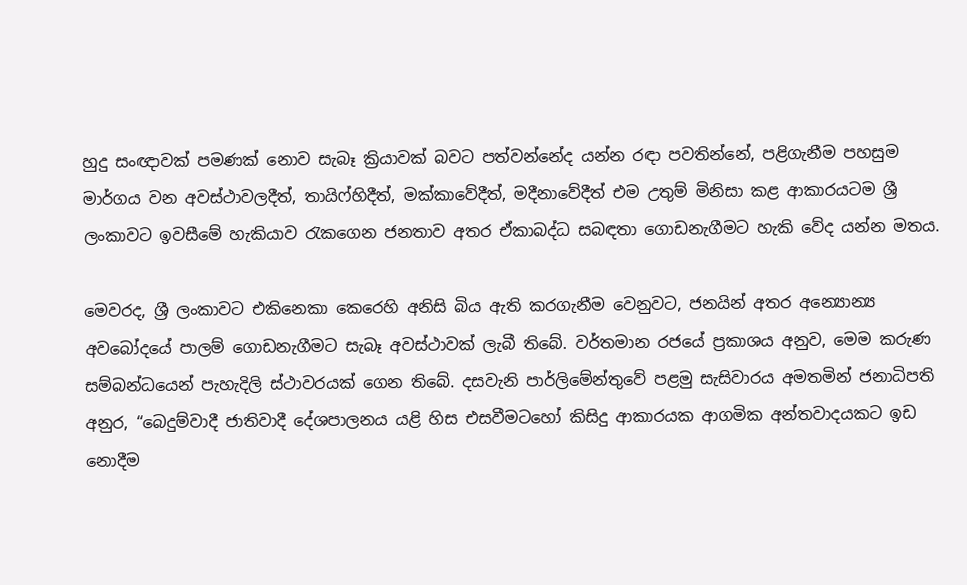හුදු සංඥාවක් පමණක් නොව සැබෑ ක්‍රියාවක් බවට පත්වන්නේද යන්න රඳා පවතින්නේ, පළිගැනීම පහසුම මාර්ගය වන අවස්ථාවලදීත්, තායිෆ්හිදීත්, මක්කාවේදීත්, මදීනාවේදීත් එම උතුම් මිනිසා කළ ආකාරයටම ශ්‍රී ලංකාවට ඉවසීමේ හැකියාව රැකගෙන ජනතාව අතර ඒකාබද්ධ සබඳතා ගොඩනැගීමට හැකි වේද යන්න මතය.

මෙවරද, ශ්‍රී ලංකාවට එකිනෙකා කෙරෙහි අනිසි බිය ඇති කරගැනීම වෙනුවට, ජනයින් අතර අන්‍යොන්‍ය අවබෝදයේ පාලම් ගොඩනැගීමට සැබෑ අවස්ථාවක් ලැබී තිබේ. වර්තමාන රජයේ ප්‍රකාශය අනුව, මෙම කරුණ සම්බන්ධයෙන් පැහැදිලි ස්ථාවරයක් ගෙන තිබේ. දසවැනි පාර්ලිමේන්තුවේ පළමු සැසිවාරය අමතමින් ජනාධිපති අනුර, “බෙදුම්වාදී ජාතිවාදී දේශපාලනය යළි හිස එසවීමටහෝ කිසිදු ආකාරයක ආගමික අන්තවාදයකට ඉඩ නොදීම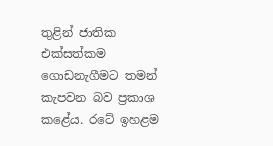තුළින් ජාතික එක්සත්කම ගොඩනැගීමට තමන් කැපවන බව ප්‍රකාශ කළේය. රටේ ඉහළම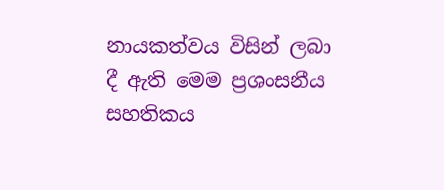නායකත්වය විසින් ලබා දී ඇති මෙම ප්‍රශංසනීය සහතිකය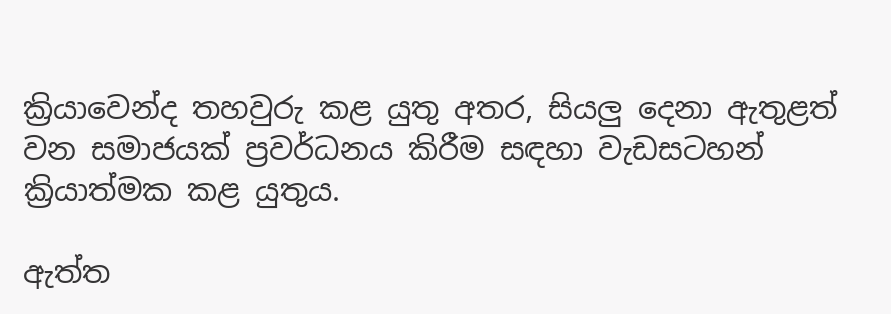ක්‍රියාවෙන්ද තහවුරු කළ යුතු අතර, සියලු දෙනා ඇතුළත් වන සමාජයක් ප්‍රවර්ධනය කිරීම සඳහා වැඩසටහන් ක්‍රියාත්මක කළ යුතුය.

ඇත්ත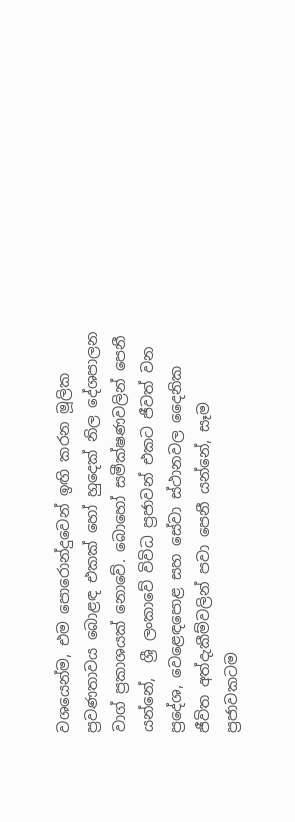වශයෙන්ම, එම පොරොන්දුවෙන් ඉඟි කරන මූලික ප්‍රවණතාවය බොළඳ එකක් හෝ හුදෙක් නිල දේශපාලන වාග් ප්‍රකාශයක් නොවේ. බොහෝ සමීක්ෂණවලින් පෙනී යන්නේ,  ශ්‍රී ලංකාවේ විවිධ ප්‍රජාවන් එකට ජීවත් වන ප්‍රදේශ, වෙළෙඳපොළ සහ සේවා ස්ථානවල දෛනික ජීවිත අත්දැකීම්වලින් පවා පෙනී යන්නේ, සෑම ප්‍රජාවකටම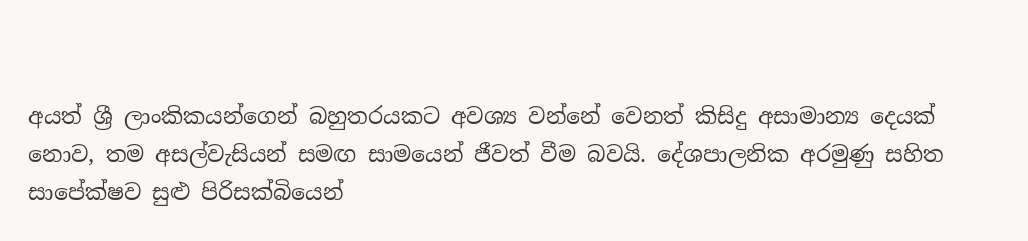අයත් ශ්‍රී ලාංකිකයන්ගෙන් බහුතරයකට අවශ්‍ය වන්නේ වෙනත් කිසිදු අසාමාන්‍ය දෙයක් නොව, තම අසල්වැසියන් සමඟ සාමයෙන් ජීවත් වීම බවයි. දේශපාලනික අරමුණු සහිත සාපේක්ෂව සුළු පිරිසක්බියෙන්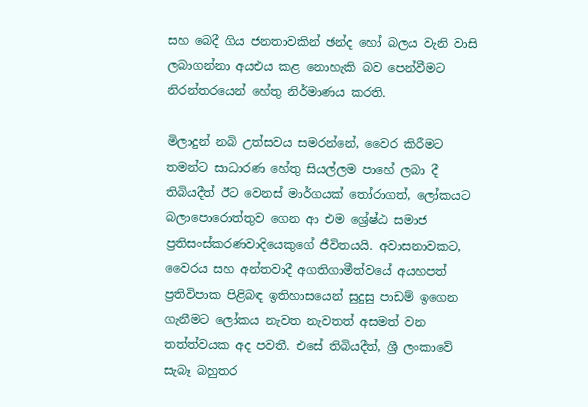සහ බෙදී ගිය ජනතාවකින් ඡන්ද හෝ බලය වැනි වාසි ලබාගන්නා අයඑය කළ නොහැකි බව පෙන්වීමට නිරන්තරයෙන් හේතු නිර්මාණය කරති.

මිලාදුන් නබි උත්සවය සමරන්නේ, වෛර කිරීමට තමන්ට සාධාරණ හේතු සියල්ලම පාහේ ලබා දී තිබියදීත් ඊට වෙනස් මාර්ගයක් තෝරාගත්, ලෝකයට බලාපොරොත්තුව ගෙන ආ එම ශ්‍රේෂ්ඨ සමාජ ප්‍රතිසංස්කරණවාදියෙකුගේ ජීවිතයයි. අවාසනාවකට, වෛරය සහ අන්තවාදී අගතිගාමීත්වයේ අයහපත් ප්‍රතිවිපාක පිළිබඳ ඉතිහාසයෙන් සුදුසු පාඩම් ඉගෙන ගැනීමට ලෝකය නැවත නැවතත් අසමත් වන තත්ත්වයක අද පවතී. එසේ තිබියදීත්, ශ්‍රී ලංකාවේ සැබෑ බහුතර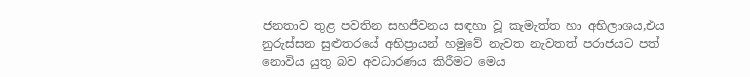ජනතාව තුළ පවතින සහජීවනය සඳහා වූ කැමැත්ත හා අභිලාශය,එය නුරුස්සන සුළුතරයේ අභිප්‍රායන් හමුවේ නැවත නැවතත් පරාජයට පත් නොවිය යුතු බව අවධාරණය කිරීමට මෙය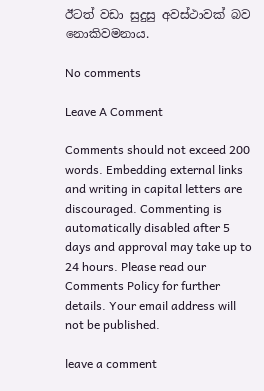ඊටත් වඩා සුදුසු අවස්ථාවක් බව නොකිවමනාය.

No comments

Leave A Comment

Comments should not exceed 200 words. Embedding external links and writing in capital letters are discouraged. Commenting is automatically disabled after 5 days and approval may take up to 24 hours. Please read our Comments Policy for further details. Your email address will not be published.

leave a comment